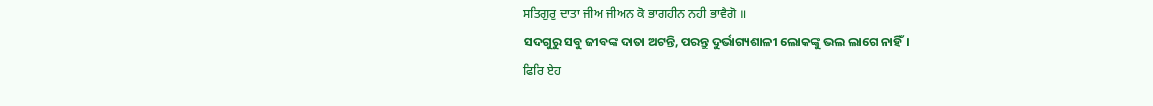ਸਤਿਗੁਰੁ ਦਾਤਾ ਜੀਅ ਜੀਅਨ ਕੋ ਭਾਗਹੀਨ ਨਹੀ ਭਾਵੈਗੋ ॥
ସଦଗୁରୁ ସବୁ ଜୀବଙ୍କ ଦାତା ଅଟନ୍ତି, ପରନ୍ତୁ ଦୁର୍ଭାଗ୍ୟଶାଳୀ ଲୋକଙ୍କୁ ଭଲ ଲାଗେ ନାହିଁ।
ਫਿਰਿ ਏਹ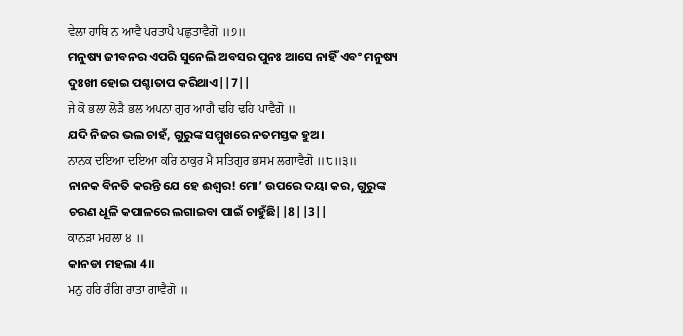ਵੇਲਾ ਹਾਥਿ ਨ ਆਵੈ ਪਰਤਾਪੈ ਪਛੁਤਾਵੈਗੋ ॥੭॥
ମନୁଷ୍ୟ ଜୀବନର ଏପରି ସୁନେଲି ଅବସର ପୁନଃ ଆସେ ନାହିଁ ଏବଂ ମନୁଷ୍ୟ ଦୁଃଖୀ ହୋଇ ପଶ୍ଚାତାପ କରିଥାଏ||7||
ਜੇ ਕੋ ਭਲਾ ਲੋੜੈ ਭਲ ਅਪਨਾ ਗੁਰ ਆਗੈ ਢਹਿ ਢਹਿ ਪਾਵੈਗੋ ॥
ଯଦି ନିଜର ଭଲ ଚାହଁ, ଗୁରୁଙ୍କ ସମ୍ମୁଖରେ ନତମସ୍ତକ ହୁଅ।
ਨਾਨਕ ਦਇਆ ਦਇਆ ਕਰਿ ਠਾਕੁਰ ਮੈ ਸਤਿਗੁਰ ਭਸਮ ਲਗਾਵੈਗੋ ॥੮॥੩॥
ନାନକ ବିନତି କରନ୍ତି ଯେ ହେ ଈଶ୍ଵର! ମୋ’ ଉପରେ ଦୟା କର, ଗୁରୁଙ୍କ ଚରଣ ଧୂଳି କପାଳରେ ଲଗାଇବା ପାଇଁ ଚାହୁଁଛି||8||3||
ਕਾਨੜਾ ਮਹਲਾ ੪ ॥
କାନଡା ମହଲା 4॥
ਮਨੁ ਹਰਿ ਰੰਗਿ ਰਾਤਾ ਗਾਵੈਗੋ ॥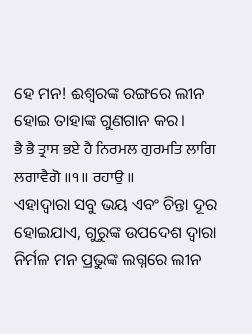ହେ ମନ! ଈଶ୍ଵରଙ୍କ ରଙ୍ଗରେ ଲୀନ ହୋଇ ତାହାଙ୍କ ଗୁଣଗାନ କର।
ਭੈ ਭੈ ਤ੍ਰਾਸ ਭਏ ਹੈ ਨਿਰਮਲ ਗੁਰਮਤਿ ਲਾਗਿ ਲਗਾਵੈਗੋ ॥੧॥ ਰਹਾਉ ॥
ଏହାଦ୍ବାରା ସବୁ ଭୟ ଏବଂ ଚିନ୍ତା ଦୂର ହୋଇଯାଏ, ଗୁରୁଙ୍କ ଉପଦେଶ ଦ୍ଵାରା ନିର୍ମଳ ମନ ପ୍ରଭୁଙ୍କ ଲଗ୍ନରେ ଲୀନ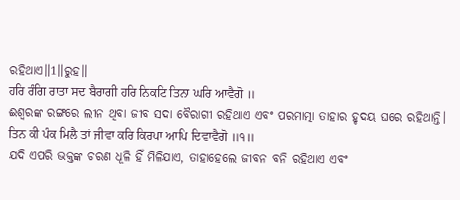ରହିଥାଏ॥1॥ରୁହ॥
ਹਰਿ ਰੰਗਿ ਰਾਤਾ ਸਦ ਬੈਰਾਗੀ ਹਰਿ ਨਿਕਟਿ ਤਿਨਾ ਘਰਿ ਆਵੈਗੋ ॥
ଈଶ୍ଵରଙ୍କ ରଙ୍ଗରେ ଲୀନ ଥିବା ଜୀବ ସଦା ବୈରାଗୀ ରହିଥାଏ ଏବଂ ପରମାତ୍ମା ତାହାର ହୃଦୟ ଘରେ ରହିଥାନ୍ତି।
ਤਿਨ ਕੀ ਪੰਕ ਮਿਲੈ ਤਾਂ ਜੀਵਾ ਕਰਿ ਕਿਰਪਾ ਆਪਿ ਦਿਵਾਵੈਗੋ ॥੧॥
ଯଦି ଏପରି ଭକ୍ତଙ୍କ ଚରଣ ଧୂଳି ହିଁ ମିଳିଯାଏ, ତାହାହେଲେ ଜୀବନ ବନି ରହିଥାଏ ଏବଂ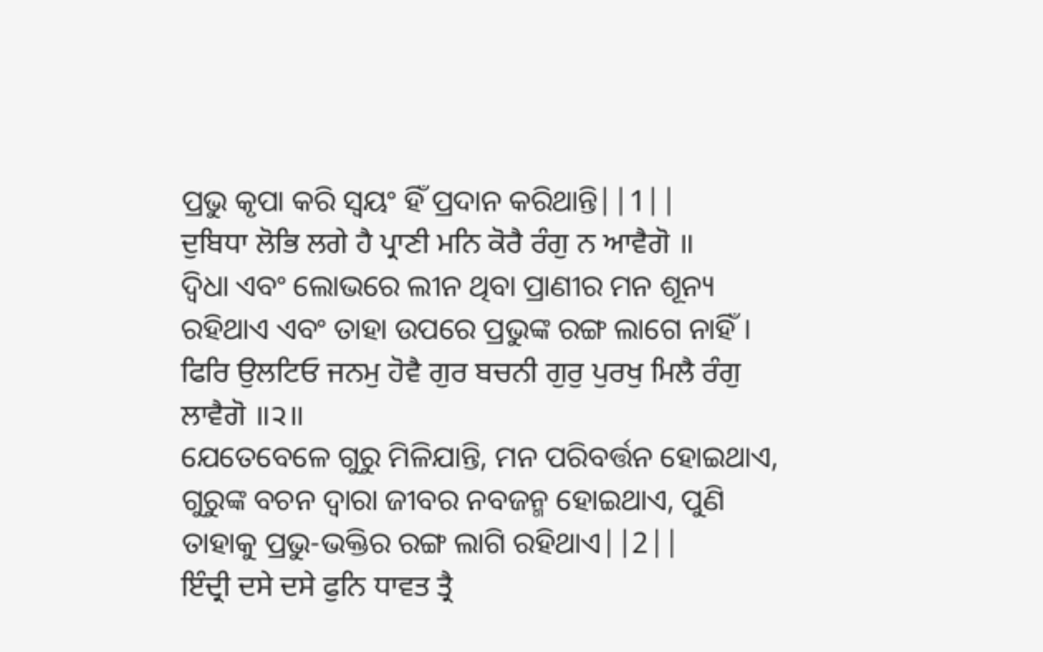ପ୍ରଭୁ କୃପା କରି ସ୍ଵୟଂ ହିଁ ପ୍ରଦାନ କରିଥାନ୍ତି||1||
ਦੁਬਿਧਾ ਲੋਭਿ ਲਗੇ ਹੈ ਪ੍ਰਾਣੀ ਮਨਿ ਕੋਰੈ ਰੰਗੁ ਨ ਆਵੈਗੋ ॥
ଦ୍ଵିଧା ଏବଂ ଲୋଭରେ ଲୀନ ଥିବା ପ୍ରାଣୀର ମନ ଶୂନ୍ୟ ରହିଥାଏ ଏବଂ ତାହା ଉପରେ ପ୍ରଭୁଙ୍କ ରଙ୍ଗ ଲାଗେ ନାହିଁ।
ਫਿਰਿ ਉਲਟਿਓ ਜਨਮੁ ਹੋਵੈ ਗੁਰ ਬਚਨੀ ਗੁਰੁ ਪੁਰਖੁ ਮਿਲੈ ਰੰਗੁ ਲਾਵੈਗੋ ॥੨॥
ଯେତେବେଳେ ଗୁରୁ ମିଳିଯାନ୍ତି, ମନ ପରିବର୍ତ୍ତନ ହୋଇଥାଏ, ଗୁରୁଙ୍କ ବଚନ ଦ୍ଵାରା ଜୀବର ନବଜନ୍ମ ହୋଇଥାଏ, ପୁଣି ତାହାକୁ ପ୍ରଭୁ-ଭକ୍ତିର ରଙ୍ଗ ଲାଗି ରହିଥାଏ||2||
ਇੰਦ੍ਰੀ ਦਸੇ ਦਸੇ ਫੁਨਿ ਧਾਵਤ ਤ੍ਰੈ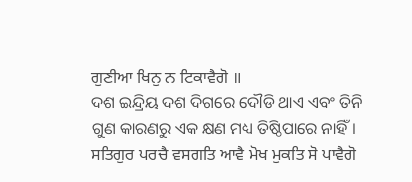ਗੁਣੀਆ ਖਿਨੁ ਨ ਟਿਕਾਵੈਗੋ ॥
ଦଶ ଇନ୍ଦ୍ରିୟ ଦଶ ଦିଗରେ ଦୌଡି ଥାଏ ଏବଂ ତିନି ଗୁଣ କାରଣରୁ ଏକ କ୍ଷଣ ମଧ୍ୟ ତିଷ୍ଠିପାରେ ନାହିଁ।
ਸਤਿਗੁਰ ਪਰਚੈ ਵਸਗਤਿ ਆਵੈ ਮੋਖ ਮੁਕਤਿ ਸੋ ਪਾਵੈਗੋ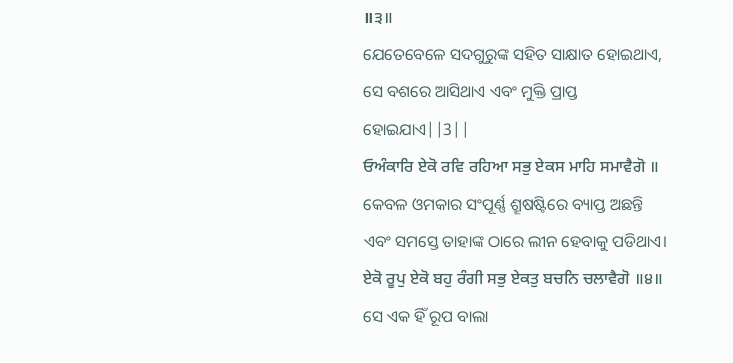॥੩॥
ଯେତେବେଳେ ସଦଗୁରୁଙ୍କ ସହିତ ସାକ୍ଷାତ ହୋଇଥାଏ, ସେ ବଶରେ ଆସିଥାଏ ଏବଂ ମୁକ୍ତି ପ୍ରାପ୍ତ ହୋଇଯାଏ||3||
ਓਅੰਕਾਰਿ ਏਕੋ ਰਵਿ ਰਹਿਆ ਸਭੁ ਏਕਸ ਮਾਹਿ ਸਮਾਵੈਗੋ ॥
କେବଳ ଓମକାର ସଂପୂର୍ଣ୍ଣ ଶ୍ରୂଷଷ୍ଟିରେ ବ୍ୟାପ୍ତ ଅଛନ୍ତି ଏବଂ ସମସ୍ତେ ତାହାଙ୍କ ଠାରେ ଲୀନ ହେବାକୁ ପଡିଥାଏ।
ਏਕੋ ਰੂਪੁ ਏਕੋ ਬਹੁ ਰੰਗੀ ਸਭੁ ਏਕਤੁ ਬਚਨਿ ਚਲਾਵੈਗੋ ॥੪॥
ସେ ଏକ ହିଁ ରୂପ ବାଲା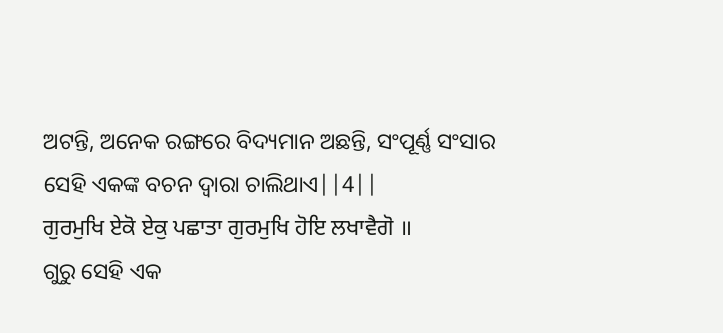ଅଟନ୍ତି, ଅନେକ ରଙ୍ଗରେ ବିଦ୍ୟମାନ ଅଛନ୍ତି, ସଂପୂର୍ଣ୍ଣ ସଂସାର ସେହି ଏକଙ୍କ ବଚନ ଦ୍ଵାରା ଚାଲିଥାଏ||4||
ਗੁਰਮੁਖਿ ਏਕੋ ਏਕੁ ਪਛਾਤਾ ਗੁਰਮੁਖਿ ਹੋਇ ਲਖਾਵੈਗੋ ॥
ଗୁରୁ ସେହି ଏକ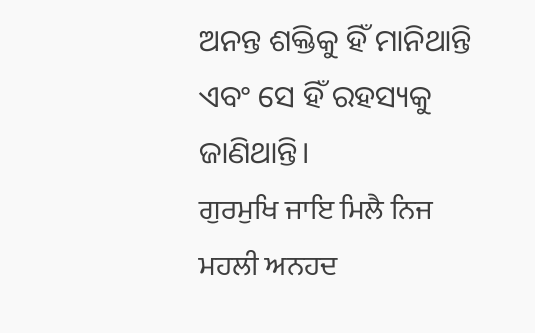ଅନନ୍ତ ଶକ୍ତିକୁ ହିଁ ମାନିଥାନ୍ତି ଏବଂ ସେ ହିଁ ରହସ୍ୟକୁ ଜାଣିଥାନ୍ତି।
ਗੁਰਮੁਖਿ ਜਾਇ ਮਿਲੈ ਨਿਜ ਮਹਲੀ ਅਨਹਦ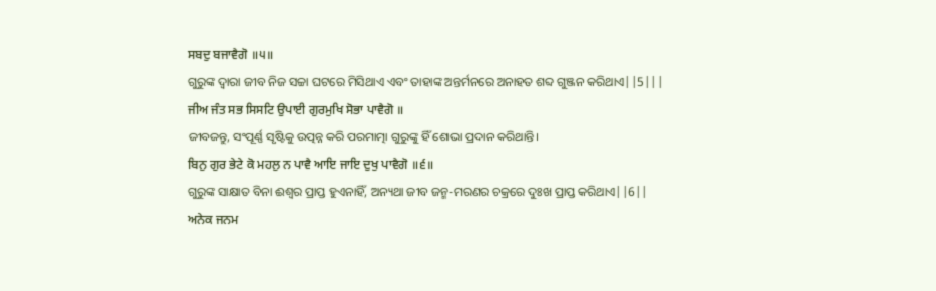ਸਬਦੁ ਬਜਾਵੈਗੋ ॥੫॥
ଗୁରୁଙ୍କ ଦ୍ଵାରା ଜୀବ ନିଜ ସଚ୍ଚା ଘଟରେ ମିସିଥାଏ ଏବଂ ତାହାଙ୍କ ଅନ୍ତର୍ମନରେ ଅନାହତ ଶବ୍ଦ ଗୁଞ୍ଜନ କରିଥାଏ||5|||
ਜੀਅ ਜੰਤ ਸਭ ਸਿਸਟਿ ਉਪਾਈ ਗੁਰਮੁਖਿ ਸੋਭਾ ਪਾਵੈਗੋ ॥
ଜୀବଜନ୍ତୁ, ସଂପୂର୍ଣ୍ଣ ସୃଷ୍ଟିକୁ ଉତ୍ପନ୍ନ କରି ପରମାତ୍ମା ଗୁରୁଙ୍କୁ ହିଁ ଶୋଭା ପ୍ରଦାନ କରିଥାନ୍ତି।
ਬਿਨੁ ਗੁਰ ਭੇਟੇ ਕੋ ਮਹਲੁ ਨ ਪਾਵੈ ਆਇ ਜਾਇ ਦੁਖੁ ਪਾਵੈਗੋ ॥੬॥
ଗୁରୁଙ୍କ ସାକ୍ଷାତ ବିନା ଈଶ୍ଵର ପ୍ରାପ୍ତ ହୁଏନାହିଁ, ଅନ୍ୟଥା ଜୀବ ଜନ୍ମ-ମରଣର ଚକ୍ରରେ ଦୁଃଖ ପ୍ରାପ୍ତ କରିଥାଏ||6||
ਅਨੇਕ ਜਨਮ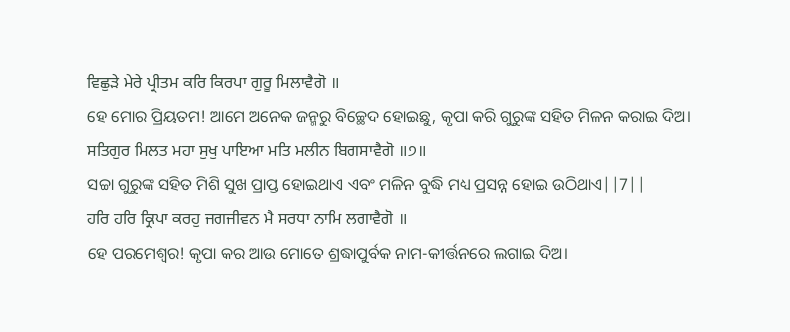ਵਿਛੁੜੇ ਮੇਰੇ ਪ੍ਰੀਤਮ ਕਰਿ ਕਿਰਪਾ ਗੁਰੂ ਮਿਲਾਵੈਗੋ ॥
ହେ ମୋର ପ୍ରିୟତମ! ଆମେ ଅନେକ ଜନ୍ମରୁ ବିଚ୍ଛେଦ ହୋଇଛୁ, କୃପା କରି ଗୁରୁଙ୍କ ସହିତ ମିଳନ କରାଇ ଦିଅ।
ਸਤਿਗੁਰ ਮਿਲਤ ਮਹਾ ਸੁਖੁ ਪਾਇਆ ਮਤਿ ਮਲੀਨ ਬਿਗਸਾਵੈਗੋ ॥੭॥
ସଚ୍ଚା ଗୁରୁଙ୍କ ସହିତ ମିଶି ସୁଖ ପ୍ରାପ୍ତ ହୋଇଥାଏ ଏବଂ ମଳିନ ବୁଦ୍ଧି ମଧ୍ୟ ପ୍ରସନ୍ନ ହୋଇ ଉଠିଥାଏ||7||
ਹਰਿ ਹਰਿ ਕ੍ਰਿਪਾ ਕਰਹੁ ਜਗਜੀਵਨ ਮੈ ਸਰਧਾ ਨਾਮਿ ਲਗਾਵੈਗੋ ॥
ହେ ପରମେଶ୍ଵର! କୃପା କର ଆଉ ମୋତେ ଶ୍ରଦ୍ଧାପୁର୍ବକ ନାମ-କୀର୍ତ୍ତନରେ ଲଗାଇ ଦିଅ।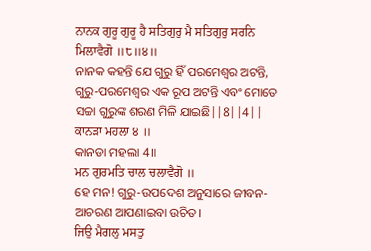ਨਾਨਕ ਗੁਰੂ ਗੁਰੂ ਹੈ ਸਤਿਗੁਰੁ ਮੈ ਸਤਿਗੁਰੁ ਸਰਨਿ ਮਿਲਾਵੈਗੋ ॥੮॥੪॥
ନାନକ କହନ୍ତି ଯେ ଗୁରୁ ହିଁ ପରମେଶ୍ଵର ଅଟନ୍ତି, ଗୁରୁ-ପରମେଶ୍ଵର ଏକ ରୂପ ଅଟନ୍ତି ଏବଂ ମୋତେ ସଚ୍ଚା ଗୁରୁଙ୍କ ଶରଣ ମିଳି ଯାଇଛି||8||4||
ਕਾਨੜਾ ਮਹਲਾ ੪ ॥
କାନଡା ମହଲା 4॥
ਮਨ ਗੁਰਮਤਿ ਚਾਲ ਚਲਾਵੈਗੋ ॥
ହେ ମନ! ଗୁରୁ-ଉପଦେଶ ଅନୁସାରେ ଜୀବନ-ଆଚରଣ ଆପଣାଇବା ଉଚିତ।
ਜਿਉ ਮੈਗਲੁ ਮਸਤੁ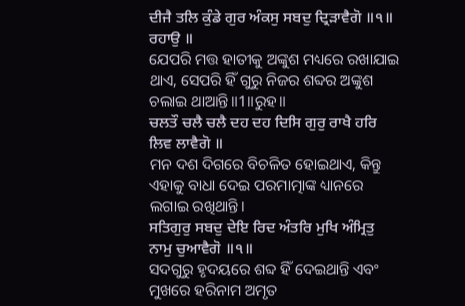ਦੀਜੈ ਤਲਿ ਕੁੰਡੇ ਗੁਰ ਅੰਕਸੁ ਸਬਦੁ ਦ੍ਰਿੜਾਵੈਗੋ ॥੧॥ ਰਹਾਉ ॥
ଯେପରି ମତ୍ତ ହାତୀକୁ ଅଙ୍କୁଶ ମଧ୍ୟରେ ରଖାଯାଇ ଥାଏ, ସେପରି ହିଁ ଗୁରୁ ନିଜର ଶବ୍ଦର ଅଙ୍କୁଶ ଚଲାଇ ଥାଆନ୍ତି॥1॥ରୁହ॥
ਚਲਤੌ ਚਲੈ ਚਲੈ ਦਹ ਦਹ ਦਿਸਿ ਗੁਰੁ ਰਾਖੈ ਹਰਿ ਲਿਵ ਲਾਵੈਗੋ ॥
ମନ ଦଶ ଦିଗରେ ବିଚଳିତ ହୋଇଥାଏ, କିନ୍ତୁ ଏହାକୁ ବାଧା ଦେଇ ପରମାତ୍ମାଙ୍କ ଧ୍ୟାନରେ ଲଗାଇ ରଖିଥାନ୍ତି।
ਸਤਿਗੁਰੁ ਸਬਦੁ ਦੇਇ ਰਿਦ ਅੰਤਰਿ ਮੁਖਿ ਅੰਮ੍ਰਿਤੁ ਨਾਮੁ ਚੁਆਵੈਗੋ ॥੧॥
ସଦଗୁରୁ ହୃଦୟରେ ଶବ୍ଦ ହିଁ ଦେଇଥାନ୍ତି ଏବଂ ମୁଖରେ ହରିନାମ ଅମୃତ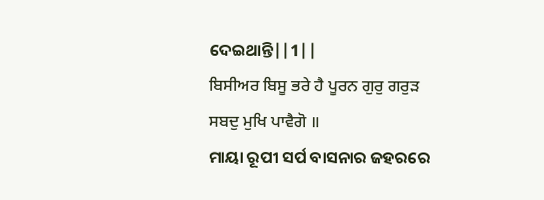ଦେଇଥାନ୍ତି||1||
ਬਿਸੀਅਰ ਬਿਸੂ ਭਰੇ ਹੈ ਪੂਰਨ ਗੁਰੁ ਗਰੁੜ ਸਬਦੁ ਮੁਖਿ ਪਾਵੈਗੋ ॥
ମାୟା ରୂପୀ ସର୍ପ ବାସନାର ଜହରରେ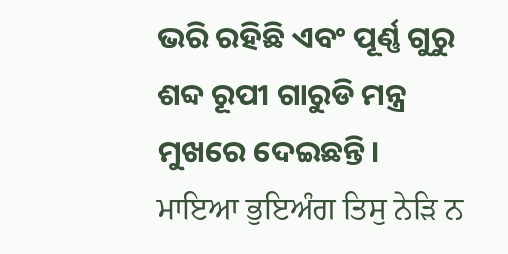ଭରି ରହିଛି ଏବଂ ପୂର୍ଣ୍ଣ ଗୁରୁ ଶବ୍ଦ ରୂପୀ ଗାରୁଡି ମନ୍ତ୍ର ମୁଖରେ ଦେଇଛନ୍ତି।
ਮਾਇਆ ਭੁਇਅੰਗ ਤਿਸੁ ਨੇੜਿ ਨ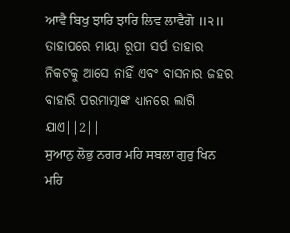ਆਵੈ ਬਿਖੁ ਝਾਰਿ ਝਾਰਿ ਲਿਵ ਲਾਵੈਗੋ ॥੨॥
ତାହାପରେ ମାୟା ରୂପୀ ସର୍ପ ତାହାର ନିକଟକୁ ଆସେ ନାହିଁ ଏବଂ ବାସନାର ଜହର ବାହାରି ପରମାତ୍ମାଙ୍କ ଧ୍ୟାନରେ ଲାଗି ଯାଏ||2||
ਸੁਆਨੁ ਲੋਭੁ ਨਗਰ ਮਹਿ ਸਬਲਾ ਗੁਰੁ ਖਿਨ ਮਹਿ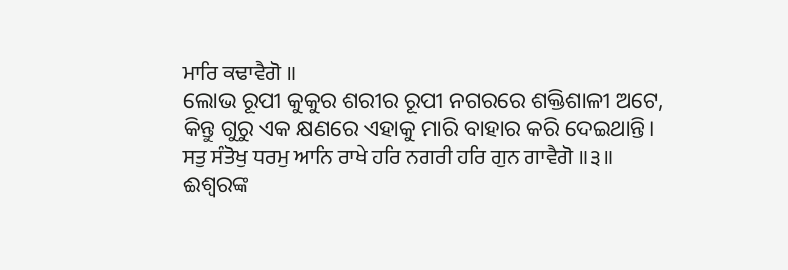ਮਾਰਿ ਕਢਾਵੈਗੋ ॥
ଲୋଭ ରୂପୀ କୁକୁର ଶରୀର ରୂପୀ ନଗରରେ ଶକ୍ତିଶାଳୀ ଅଟେ, କିନ୍ତୁ ଗୁରୁ ଏକ କ୍ଷଣରେ ଏହାକୁ ମାରି ବାହାର କରି ଦେଇଥାନ୍ତି।
ਸਤੁ ਸੰਤੋਖੁ ਧਰਮੁ ਆਨਿ ਰਾਖੇ ਹਰਿ ਨਗਰੀ ਹਰਿ ਗੁਨ ਗਾਵੈਗੋ ॥੩॥
ଈଶ୍ଵରଙ୍କ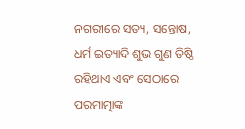ନଗରୀରେ ସତ୍ୟ, ସନ୍ତୋଷ, ଧର୍ମ ଇତ୍ୟାଦି ଶୁଭ ଗୁଣ ତିଷ୍ଠି ରହିଥାଏ ଏବଂ ସେଠାରେ ପରମାତ୍ମାଙ୍କ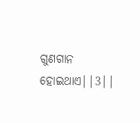ଗୁଣଗାନ ହୋଇଥାଏ||3||